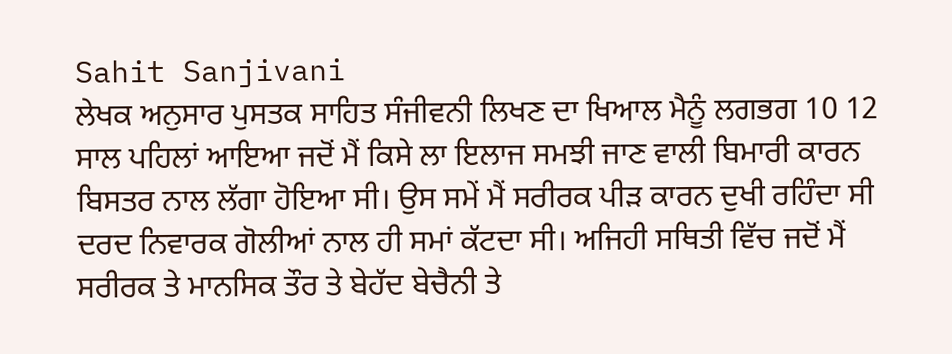Sahit Sanjivani
ਲੇਖਕ ਅਨੁਸਾਰ ਪੁਸਤਕ ਸਾਹਿਤ ਸੰਜੀਵਨੀ ਲਿਖਣ ਦਾ ਖਿਆਲ ਮੈਨੂੰ ਲਗਭਗ 10 12 ਸਾਲ ਪਹਿਲਾਂ ਆਇਆ ਜਦੋਂ ਮੈਂ ਕਿਸੇ ਲਾ ਇਲਾਜ ਸਮਝੀ ਜਾਣ ਵਾਲੀ ਬਿਮਾਰੀ ਕਾਰਨ ਬਿਸਤਰ ਨਾਲ ਲੱਗਾ ਹੋਇਆ ਸੀ। ਉਸ ਸਮੇਂ ਮੈਂ ਸਰੀਰਕ ਪੀੜ ਕਾਰਨ ਦੁਖੀ ਰਹਿੰਦਾ ਸੀ ਦਰਦ ਨਿਵਾਰਕ ਗੋਲੀਆਂ ਨਾਲ ਹੀ ਸਮਾਂ ਕੱਟਦਾ ਸੀ। ਅਜਿਹੀ ਸਥਿਤੀ ਵਿੱਚ ਜਦੋਂ ਮੈਂ ਸਰੀਰਕ ਤੇ ਮਾਨਸਿਕ ਤੌਰ ਤੇ ਬੇਹੱਦ ਬੇਚੈਨੀ ਤੇ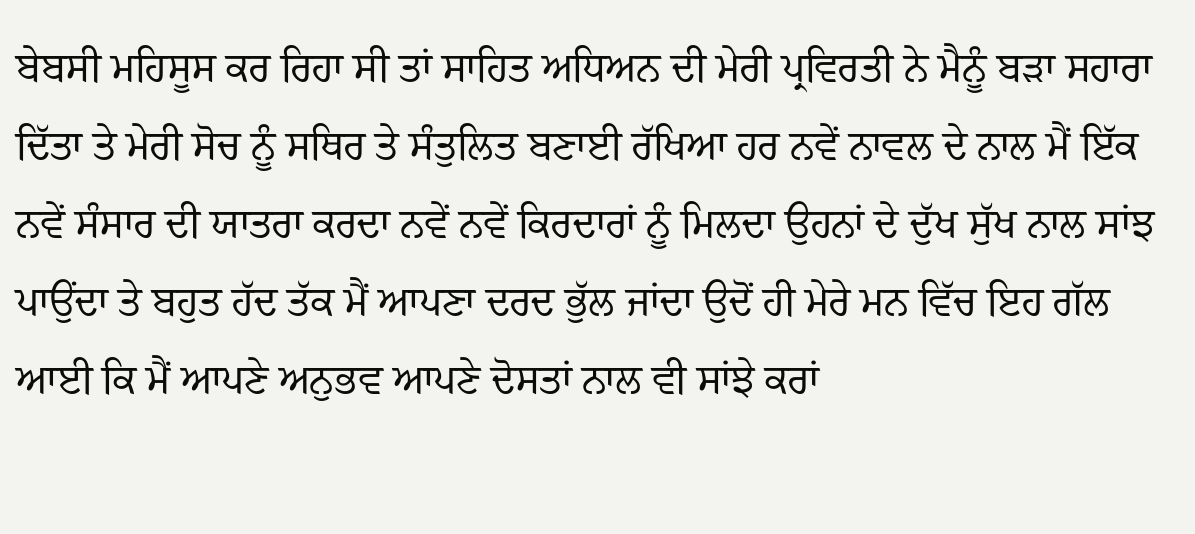ਬੇਬਸੀ ਮਹਿਸੂਸ ਕਰ ਰਿਹਾ ਸੀ ਤਾਂ ਸਾਹਿਤ ਅਧਿਅਨ ਦੀ ਮੇਰੀ ਪ੍ਰਵਿਰਤੀ ਨੇ ਮੈਨੂੰ ਬੜਾ ਸਹਾਰਾ ਦਿੱਤਾ ਤੇ ਮੇਰੀ ਸੋਚ ਨੂੰ ਸਥਿਰ ਤੇ ਸੰਤੁਲਿਤ ਬਣਾਈ ਰੱਖਿਆ ਹਰ ਨਵੇਂ ਨਾਵਲ ਦੇ ਨਾਲ ਮੈਂ ਇੱਕ ਨਵੇਂ ਸੰਸਾਰ ਦੀ ਯਾਤਰਾ ਕਰਦਾ ਨਵੇਂ ਨਵੇਂ ਕਿਰਦਾਰਾਂ ਨੂੰ ਮਿਲਦਾ ਉਹਨਾਂ ਦੇ ਦੁੱਖ ਸੁੱਖ ਨਾਲ ਸਾਂਝ ਪਾਉਂਦਾ ਤੇ ਬਹੁਤ ਹੱਦ ਤੱਕ ਮੈਂ ਆਪਣਾ ਦਰਦ ਭੁੱਲ ਜਾਂਦਾ ਉਦੋਂ ਹੀ ਮੇਰੇ ਮਨ ਵਿੱਚ ਇਹ ਗੱਲ ਆਈ ਕਿ ਮੈਂ ਆਪਣੇ ਅਨੁਭਵ ਆਪਣੇ ਦੋਸਤਾਂ ਨਾਲ ਵੀ ਸਾਂਝੇ ਕਰਾਂ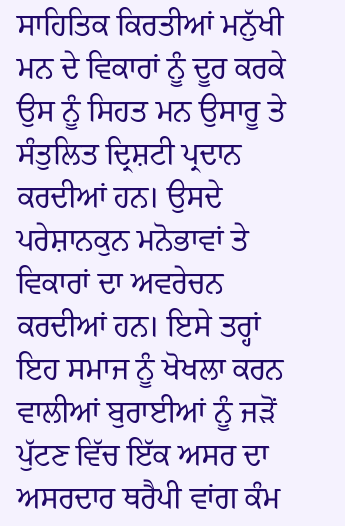ਸਾਹਿਤਿਕ ਕਿਰਤੀਆਂ ਮਨੁੱਖੀ ਮਨ ਦੇ ਵਿਕਾਰਾਂ ਨੂੰ ਦੂਰ ਕਰਕੇ ਉਸ ਨੂੰ ਸਿਹਤ ਮਨ ਉਸਾਰੂ ਤੇ ਸੰਤੁਲਿਤ ਦ੍ਰਿਸ਼ਟੀ ਪ੍ਰਦਾਨ ਕਰਦੀਆਂ ਹਨ। ਉਸਦੇ ਪਰੇਸ਼ਾਨਕੁਨ ਮਨੋਭਾਵਾਂ ਤੇ ਵਿਕਾਰਾਂ ਦਾ ਅਵਰੇਚਨ ਕਰਦੀਆਂ ਹਨ। ਇਸੇ ਤਰ੍ਹਾਂ ਇਹ ਸਮਾਜ ਨੂੰ ਖੋਖਲਾ ਕਰਨ ਵਾਲੀਆਂ ਬੁਰਾਈਆਂ ਨੂੰ ਜੜੋਂ ਪੁੱਟਣ ਵਿੱਚ ਇੱਕ ਅਸਰ ਦਾ ਅਸਰਦਾਰ ਥਰੈਪੀ ਵਾਂਗ ਕੰਮ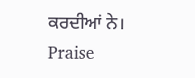ਕਰਦੀਆਂ ਨੇ।
Praise